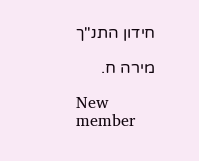חידון התנ"ך

מירה ח.

New member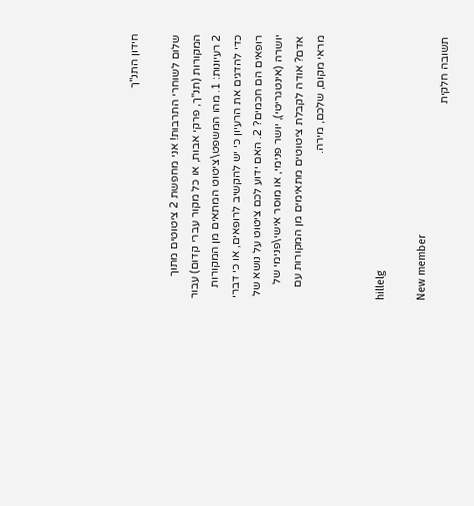חידון התנ"ך

שלום לשוחרי התרבות! אני מחפשת 2 ציטוטים מתוך המקורות (תנ"ך, פרקי אבות, או כל מקור עברי קדום) עבור 2 רעיונות: 1. מהו המשפט\ציטוט המתאים מן המקורות כדי להדגים את הרעיון כי יש להקשיב לרופאים, או כי דברי רופאים הם חכמים? 2. האם ידוע לכם ציטוט על נושא של יושרה (אינטגריטי), יושר פנימי, או מוסר אישי\פנימי של אדם? אודה לקבלת ציטוטים מתאימים מן המקורות עם מראי מקום, שלכם, מירה.


hillelg

New member
תשובה חלקית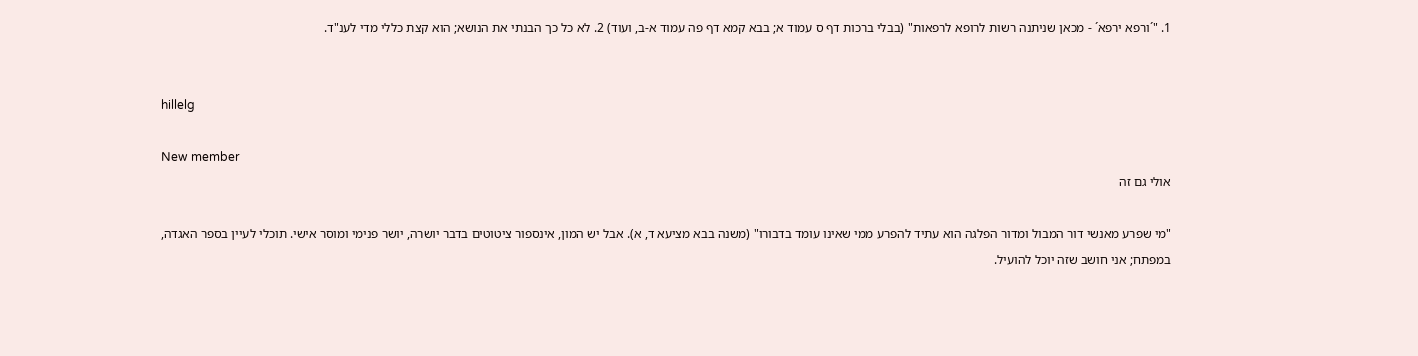1. "´ורפא ירפא´ - מכאן שניתנה רשות לרופא לרפאות" (בבלי ברכות דף ס עמוד א; בבא קמא דף פה עמוד א-ב, ועוד) 2. לא כל כך הבנתי את הנושא; הוא קצת כללי מדי לענ"ד.


hillelg

New member
אולי גם זה

"מי שפרע מאנשי דור המבול ומדור הפלגה הוא עתיד להפרע ממי שאינו עומד בדבורו" (משנה בבא מציעא ד, א). אבל יש המון, אינספור ציטוטים בדבר יושרה, יושר פנימי ומוסר אישי. תוכלי לעיין בספר האגדה, במפתח; אני חושב שזה יוכל להועיל.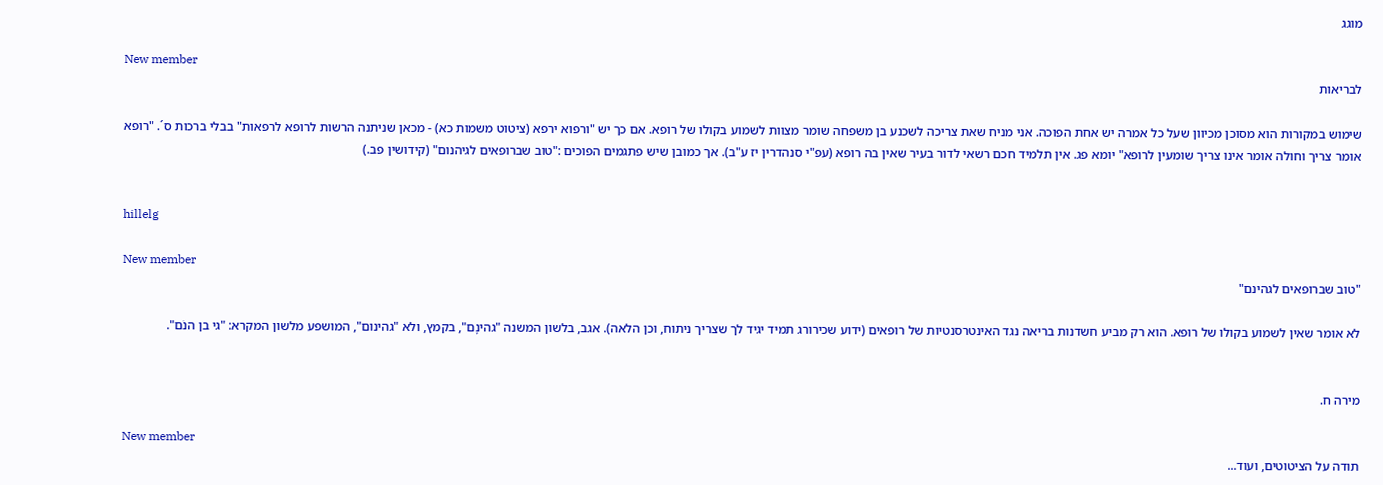מוגג

New member
לבריאות

שימוש במקורות הוא מסוכן מכיוון שעל כל אמרה יש אחת הפוכה. אני מניח שאת צריכה לשכנע בן משפחה שומר מצוות לשמוע בקולו של רופא. אם כך יש "ורפוא ירפא (ציטוט משמות כא) - מכאן שניתנה הרשות לרופא לרפאות" בבלי ברכות ס´. "רופא אומר צריך וחולה אומר אינו צריך שומעין לרופא" יומא פג. אין תלמיד חכם רשאי לדור בעיר שאין בה רופא (עפ"י סנהדרין יז ע"ב). אך כמובן שיש פתגמים הפוכים :"טוב שברופאים לגיהנום" (קידושין פב.)


hillelg

New member
"טוב שברופאים לגהינם"

לא אומר שאין לשמוע בקולו של רופא. הוא רק מביע חשדנות בריאה נגד האינטרסנטיות של רופאים (ידוע שכירורג תמיד יגיד לך שצריך ניתוח, וכן הלאה). אגב, בלשון המשנה "גהינָם", בקמץ, ולא "גהינום", המושפע מלשון המקרא: "גי בן הנֹם".


מירה ח.

New member
תודה על הציטוטים, ועוד...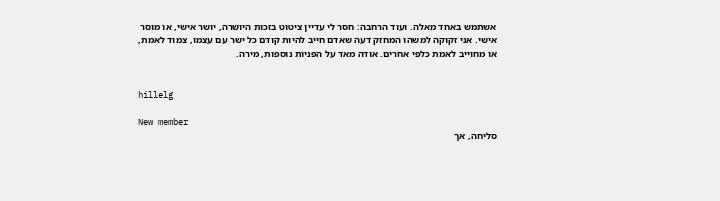אשתמש באחד מאלה. ועוד הרחבה: חסר לי עדיין ציטוט בזכות היושרה, יושר אישי, או מוסר אישי. אני זקוקה למשהו המחזק דעה שאדם חייב להיות קודם כל ישר עם עצמו, צמוד לאמת, או מחוייב לאמת כלפי אחרים. אודה מאד על הפניות נוספות, מירה.


hillelg

New member
סליחה, אך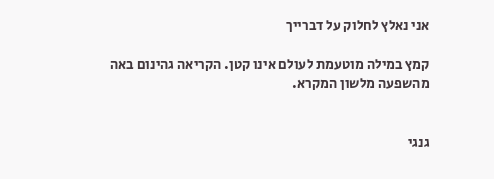אני נאלץ לחלוק על דברייך

קמץ במילה מוטעמת לעולם אינו קטן. הקריאה גהינום באה מהשפעה מלשון המקרא.


גנגי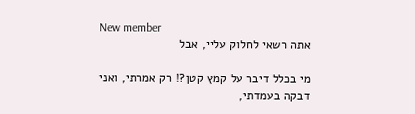New member
אתה רשאי לחלוק עליי, אבל

מי בכלל דיבר על קמץ קטן?! רק אמרתי, ואני דבקה בעמדתי,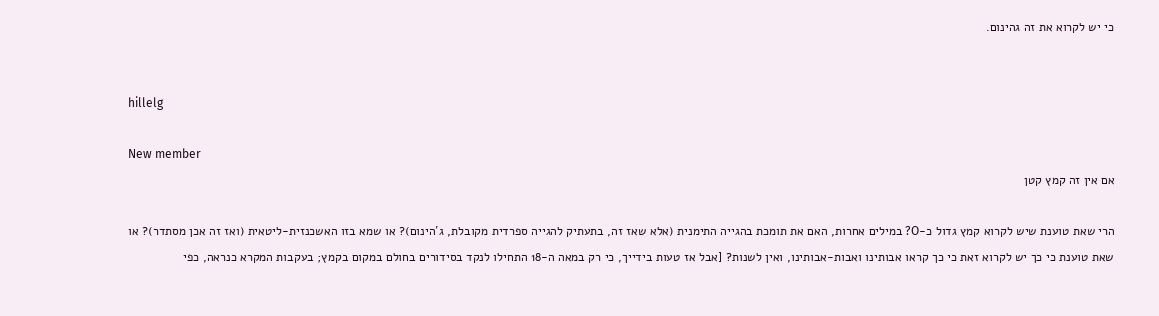כי יש לקרוא את זה גהינום.


hillelg

New member
אם אין זה קמץ קטן

הרי שאת טוענת שיש לקרוא קמץ גדול כ-O? במילים אחרות, האם את תומכת בהגייה התימנית (אלא שאז זה, בתעתיק להגייה ספרדית מקובלת, ג´הינום)? או שמא בזו האשכנזית-ליטאית (ואז זה אכן מסתדר)? או שאת טוענת כי כך יש לקרוא זאת כי כך קראו אבותינו ואבות-אבותינו, ואין לשנות? [אבל אז טעות בידייך, כי רק במאה ה-18 התחילו לנקד בסידורים בחולם במקום בקמץ; בעקבות המקרא כנראה, כפי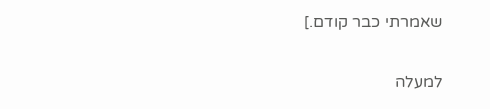שאמרתי כבר קודם.]

למעלה